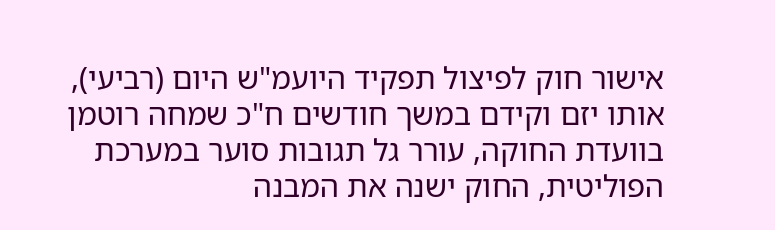אישור חוק לפיצול תפקיד היועמ"ש היום (רביעי), אותו יזם וקידם במשך חודשים ח"כ שמחה רוטמן בוועדת החוקה, עורר גל תגובות סוער במערכת הפוליטית, החוק ישנה את המבנה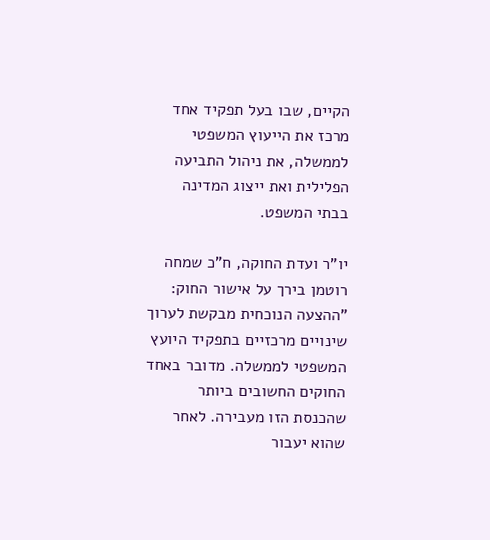הקיים, שבו בעל תפקיד אחד מרכז את הייעוץ המשפטי לממשלה, את ניהול התביעה הפלילית ואת ייצוג המדינה בבתי המשפט.

יו"ר ועדת החוקה, ח"כ שמחה רוטמן בירך על אישור החוק: "ההצעה הנוכחית מבקשת לערוך שינויים מרכזיים בתפקיד היועץ המשפטי לממשלה. מדובר באחד החוקים החשובים ביותר שהכנסת הזו מעבירה. לאחר שהוא יעבור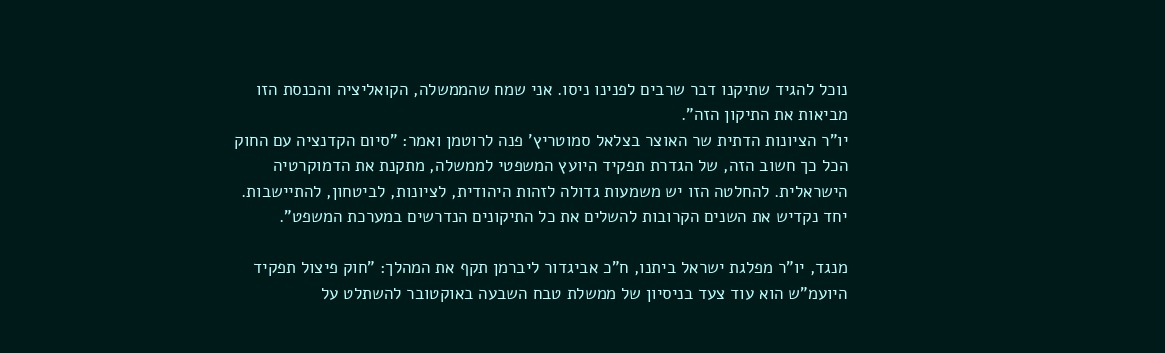נוכל להגיד שתיקנו דבר שרבים לפנינו ניסו. אני שמח שהממשלה, הקואליציה והכנסת הזו מביאות את התיקון הזה".
יו"ר הציונות הדתית שר האוצר בצלאל סמוטריץ' פנה לרוטמן ואמר: "סיום הקדנציה עם החוק הכל כך חשוב הזה, של הגדרת תפקיד היועץ המשפטי לממשלה, מתקנת את הדמוקרטיה הישראלית. להחלטה הזו יש משמעות גדולה לזהות היהודית, לציונות, לביטחון, להתיישבות. יחד נקדיש את השנים הקרובות להשלים את כל התיקונים הנדרשים במערכת המשפט".

מנגד, יו"ר מפלגת ישראל ביתנו, ח"כ אביגדור ליברמן תקף את המהלך: "חוק פיצול תפקיד היועמ"ש הוא עוד צעד בניסיון של ממשלת טבח השבעה באוקטובר להשתלט על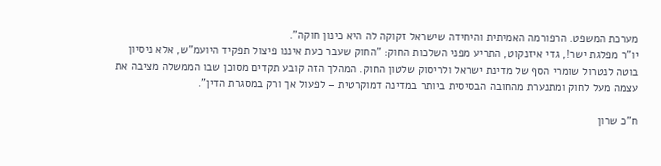מערכת המשפט. הרפורמה האמיתית והיחידה שישראל זקוקה לה היא כינון חוקה".
יו"ר מפלגת ישר!, גדי איזנקוט, התריע מפני השלכות החוק: "החוק שעבר כעת איננו פיצול תפקיד היועמ"ש, אלא ניסיון בוטה לנטרול שומרי הסף של מדינת ישראל ולריסוק שלטון החוק. המהלך הזה קובע תקדים מסוכן שבו הממשלה מציבה את עצמה מעל לחוק ומתנערת מהחובה הבסיסית ביותר במדינה דמוקרטית – לפעול אך ורק במסגרת הדין".

ח"כ שרון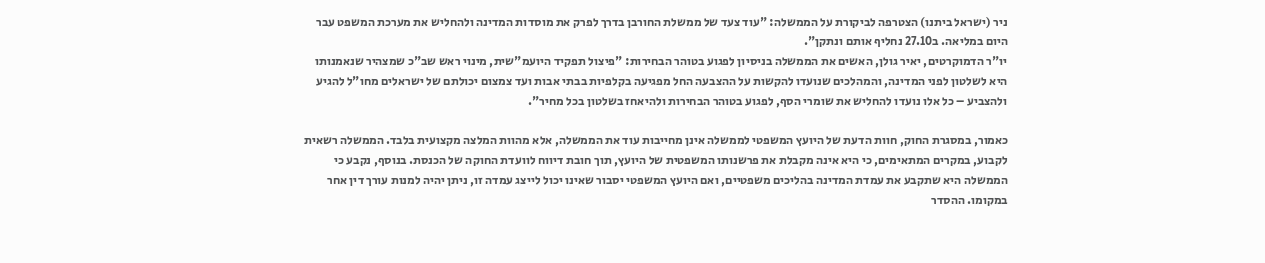ניר (ישראל ביתנו) הצטרפה לביקורת על הממשלה: "עוד צעד של ממשלת החורבן בדרך לפרק את מוסדות המדינה ולהחליש את מערכת המשפט עבר היום במליאה. ב27.10 נחליף אותם ונתקן".
יו"ר הדמוקרטים, יאיר גולן, האשים את הממשלה בניסיון לפגוע בטוהר הבחירות: "פיצול תפקיד היועמ"שית, מינוי ראש שב"כ שמצהיר שנאמנותו היא לשלטון לפני המדינה, והמהלכים שנועדו להקשות על ההצבעה החל מפגיעה בקלפיות בבתי אבות ועד צמצום יכולתם של ישראלים מחו"ל להגיע ולהצביע – כל אלו נועדו להחליש את שומרי הסף, לפגוע בטוהר הבחירות ולהיאחז בשלטון בכל מחיר".

כאמור, במסגרת החוק, חוות הדעת של היועץ המשפטי לממשלה אינן מחייבות עוד את הממשלה, אלא מהוות המלצה מקצועית בלבד. הממשלה רשאית לקבוע, במקרים המתאימים, כי היא אינה מקבלת את פרשנותו המשפטית של היועץ, תוך חובת דיווח לוועדת החוקה של הכנסת. בנוסף, נקבע כי הממשלה היא שתקבע את עמדת המדינה בהליכים משפטיים, ואם היועץ המשפטי יסבור שאינו יכול לייצג עמדה זו, ניתן יהיה למנות עורך דין אחר במקומו. ההסדר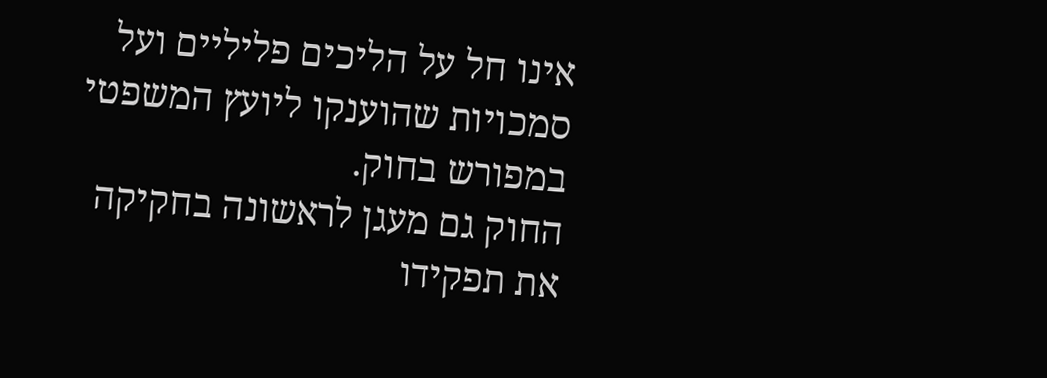אינו חל על הליכים פליליים ועל סמכויות שהוענקו ליועץ המשפטי במפורש בחוק.
החוק גם מעגן לראשונה בחקיקה את תפקידו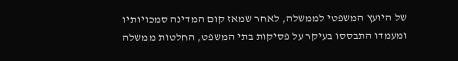של היועץ המשפטי לממשלה, לאחר שמאז קום המדינה סמכויותיו ומעמדו התבססו בעיקר על פסיקות בתי המשפט, החלטות ממשלה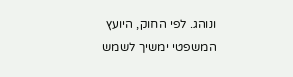ונוהג. לפי החוק, היועץ המשפטי ימשיך לשמש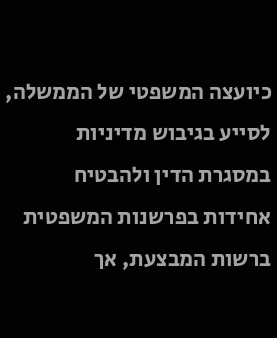כיועצה המשפטי של הממשלה, לסייע בגיבוש מדיניות במסגרת הדין ולהבטיח אחידות בפרשנות המשפטית ברשות המבצעת, אך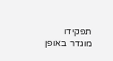תפקידו מוגדר באופן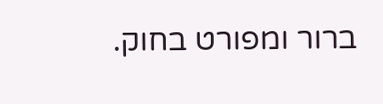ברור ומפורט בחוק.